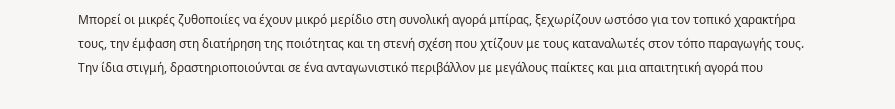Μπορεί οι μικρές ζυθοποιίες να έχουν μικρό μερίδιο στη συνολική αγορά μπίρας, ξεχωρίζουν ωστόσο για τον τοπικό χαρακτήρα τους, την έμφαση στη διατήρηση της ποιότητας και τη στενή σχέση που χτίζουν με τους καταναλωτές στον τόπο παραγωγής τους.
Την ίδια στιγμή, δραστηριοποιούνται σε ένα ανταγωνιστικό περιβάλλον με μεγάλους παίκτες και μια απαιτητική αγορά που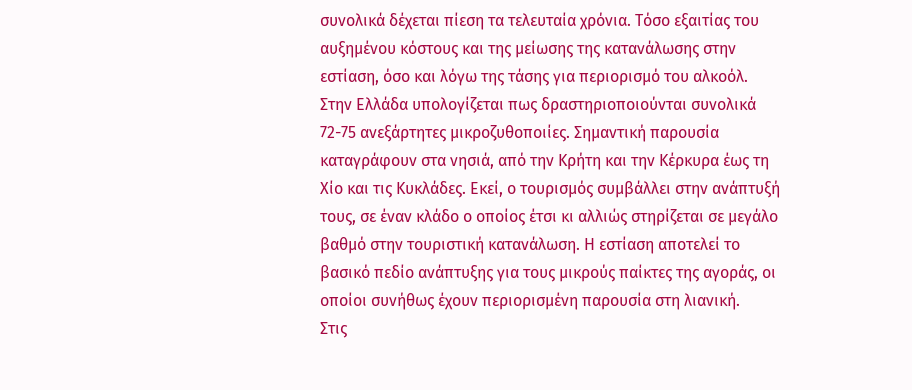συνολικά δέχεται πίεση τα τελευταία χρόνια. Τόσο εξαιτίας του αυξημένου κόστους και της μείωσης της κατανάλωσης στην εστίαση, όσο και λόγω της τάσης για περιορισμό του αλκοόλ.
Στην Ελλάδα υπολογίζεται πως δραστηριοποιούνται συνολικά 72-75 ανεξάρτητες μικροζυθοποιίες. Σημαντική παρουσία καταγράφουν στα νησιά, από την Κρήτη και την Κέρκυρα έως τη Χίο και τις Κυκλάδες. Εκεί, ο τουρισμός συμβάλλει στην ανάπτυξή τους, σε έναν κλάδο ο οποίος έτσι κι αλλιώς στηρίζεται σε μεγάλο βαθμό στην τουριστική κατανάλωση. Η εστίαση αποτελεί το βασικό πεδίο ανάπτυξης για τους μικρούς παίκτες της αγοράς, οι οποίοι συνήθως έχουν περιορισμένη παρουσία στη λιανική.
Στις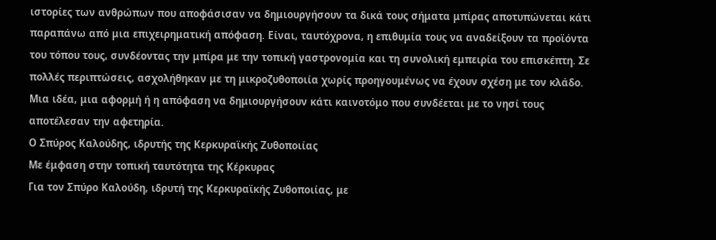ιστορίες των ανθρώπων που αποφάσισαν να δημιουργήσουν τα δικά τους σήματα μπίρας αποτυπώνεται κάτι παραπάνω από μια επιχειρηματική απόφαση. Είναι, ταυτόχρονα, η επιθυμία τους να αναδείξουν τα προϊόντα του τόπου τους, συνδέοντας την μπίρα με την τοπική γαστρονομία και τη συνολική εμπειρία του επισκέπτη. Σε πολλές περιπτώσεις, ασχολήθηκαν με τη μικροζυθοποιία χωρίς προηγουμένως να έχουν σχέση με τον κλάδο. Μια ιδέα, μια αφορμή ή η απόφαση να δημιουργήσουν κάτι καινοτόμο που συνδέεται με το νησί τους αποτέλεσαν την αφετηρία.
Ο Σπύρος Καλούδης, ιδρυτής της Κερκυραϊκής Ζυθοποιίας
Με έμφαση στην τοπική ταυτότητα της Κέρκυρας
Για τον Σπύρο Καλούδη, ιδρυτή της Κερκυραϊκής Ζυθοποιίας, με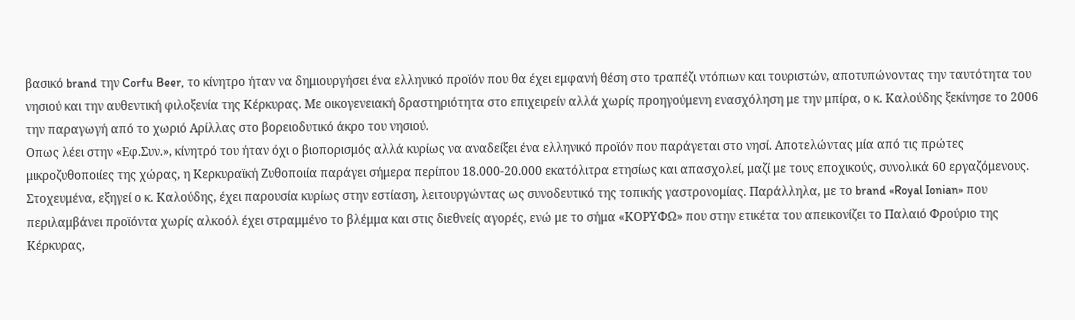βασικό brand την Corfu Beer, το κίνητρο ήταν να δημιουργήσει ένα ελληνικό προϊόν που θα έχει εμφανή θέση στο τραπέζι ντόπιων και τουριστών, αποτυπώνοντας την ταυτότητα του νησιού και την αυθεντική φιλοξενία της Κέρκυρας. Με οικογενειακή δραστηριότητα στο επιχειρείν αλλά χωρίς προηγούμενη ενασχόληση με την μπίρα, ο κ. Καλούδης ξεκίνησε το 2006 την παραγωγή από το χωριό Αρίλλας στο βορειοδυτικό άκρο του νησιού.
Οπως λέει στην «Εφ.Συν.», κίνητρό του ήταν όχι ο βιοπορισμός αλλά κυρίως να αναδείξει ένα ελληνικό προϊόν που παράγεται στο νησί. Αποτελώντας μία από τις πρώτες μικροζυθοποιίες της χώρας, η Κερκυραϊκή Ζυθοποιία παράγει σήμερα περίπου 18.000-20.000 εκατόλιτρα ετησίως και απασχολεί, μαζί με τους εποχικούς, συνολικά 60 εργαζόμενους. Στοχευμένα, εξηγεί ο κ. Καλούδης, έχει παρουσία κυρίως στην εστίαση, λειτουργώντας ως συνοδευτικό της τοπικής γαστρονομίας. Παράλληλα, με το brand «Royal Ionian» που περιλαμβάνει προϊόντα χωρίς αλκοόλ έχει στραμμένο το βλέμμα και στις διεθνείς αγορές, ενώ με το σήμα «ΚΟΡΥΦΩ» που στην ετικέτα του απεικονίζει το Παλαιό Φρούριο της Κέρκυρας,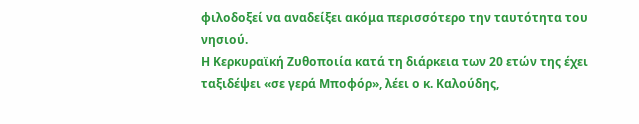φιλοδοξεί να αναδείξει ακόμα περισσότερο την ταυτότητα του νησιού.
Η Κερκυραϊκή Ζυθοποιία κατά τη διάρκεια των 20 ετών της έχει ταξιδέψει «σε γερά Μποφόρ», λέει ο κ. Καλούδης,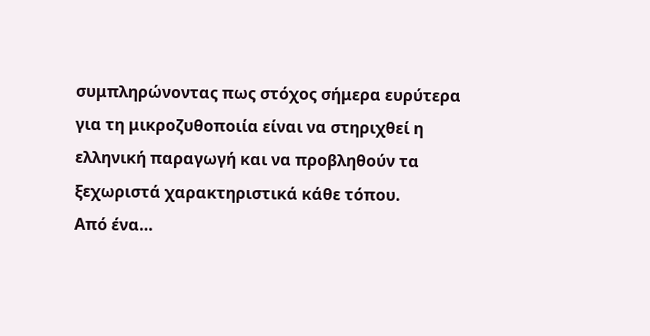συμπληρώνοντας πως στόχος σήμερα ευρύτερα για τη μικροζυθοποιία είναι να στηριχθεί η ελληνική παραγωγή και να προβληθούν τα ξεχωριστά χαρακτηριστικά κάθε τόπου.
Από ένα…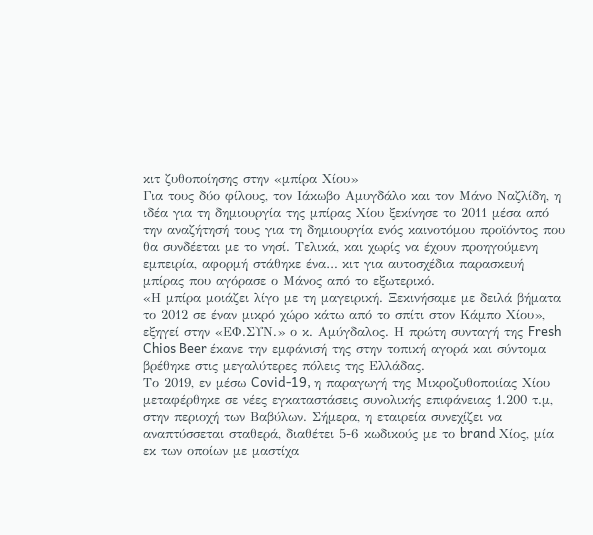κιτ ζυθοποίησης στην «μπίρα Χίου»
Για τους δύο φίλους, τον Ιάκωβο Αμυγδάλο και τον Μάνο Ναζλίδη, η ιδέα για τη δημιουργία της μπίρας Χίου ξεκίνησε το 2011 μέσα από την αναζήτησή τους για τη δημιουργία ενός καινοτόμου προϊόντος που θα συνδέεται με το νησί. Τελικά, και χωρίς να έχουν προηγούμενη εμπειρία, αφορμή στάθηκε ένα… κιτ για αυτοσχέδια παρασκευή μπίρας που αγόρασε ο Μάνος από το εξωτερικό.
«Η μπίρα μοιάζει λίγο με τη μαγειρική. Ξεκινήσαμε με δειλά βήματα το 2012 σε έναν μικρό χώρο κάτω από το σπίτι στον Κάμπο Χίου», εξηγεί στην «ΕΦ.ΣΥΝ.» ο κ. Αμύγδαλος. Η πρώτη συνταγή της Fresh Chios Beer έκανε την εμφάνισή της στην τοπική αγορά και σύντομα βρέθηκε στις μεγαλύτερες πόλεις της Ελλάδας.
Το 2019, εν μέσω Covid-19, η παραγωγή της Μικροζυθοποιίας Χίου μεταφέρθηκε σε νέες εγκαταστάσεις συνολικής επιφάνειας 1.200 τ.μ, στην περιοχή των Βαβύλων. Σήμερα, η εταιρεία συνεχίζει να αναπτύσσεται σταθερά, διαθέτει 5-6 κωδικούς με το brand Χίος, μία εκ των οποίων με μαστίχα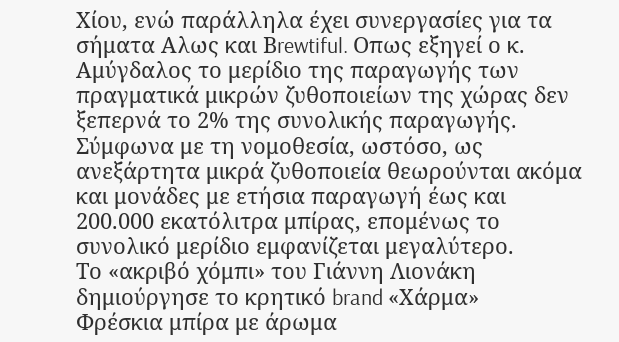Χίου, ενώ παράλληλα έχει συνεργασίες για τα σήματα Αλως και Βrewtiful. Οπως εξηγεί ο κ. Αμύγδαλος το μερίδιο της παραγωγής των πραγματικά μικρών ζυθοποιείων της χώρας δεν ξεπερνά το 2% της συνολικής παραγωγής. Σύμφωνα με τη νομοθεσία, ωστόσο, ως ανεξάρτητα μικρά ζυθοποιεία θεωρούνται ακόμα και μονάδες με ετήσια παραγωγή έως και 200.000 εκατόλιτρα μπίρας, επομένως το συνολικό μερίδιο εμφανίζεται μεγαλύτερο.
Το «ακριβό χόμπι» του Γιάννη Λιονάκη δημιούργησε το κρητικό brand «Χάρμα»
Φρέσκια μπίρα με άρωμα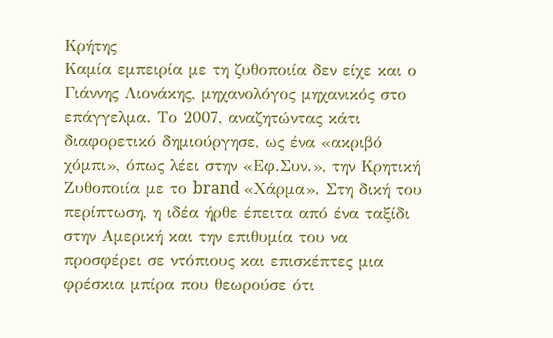Κρήτης
Καμία εμπειρία με τη ζυθοποιία δεν είχε και ο Γιάννης Λιονάκης, μηχανολόγος μηχανικός στο επάγγελμα. Το 2007, αναζητώντας κάτι διαφορετικό δημιούργησε, ως ένα «ακριβό χόμπι», όπως λέει στην «Εφ.Συν.», την Κρητική Ζυθοποιία με το brand «Χάρμα». Στη δική του περίπτωση, η ιδέα ήρθε έπειτα από ένα ταξίδι στην Αμερική και την επιθυμία του να προσφέρει σε ντόπιους και επισκέπτες μια φρέσκια μπίρα που θεωρούσε ότι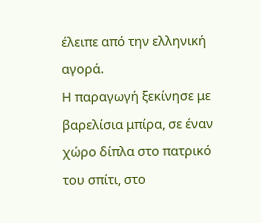έλειπε από την ελληνική αγορά.
Η παραγωγή ξεκίνησε με βαρελίσια μπίρα, σε έναν χώρο δίπλα στο πατρικό του σπίτι, στο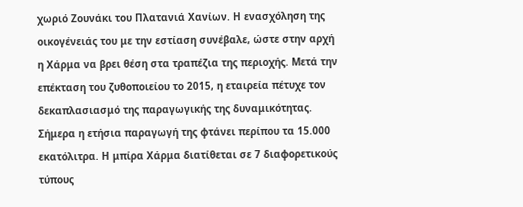χωριό Ζουνάκι του Πλατανιά Χανίων. Η ενασχόληση της οικογένειάς του με την εστίαση συνέβαλε, ώστε στην αρχή η Χάρμα να βρει θέση στα τραπέζια της περιοχής. Μετά την επέκταση του ζυθοποιείου το 2015, η εταιρεία πέτυχε τον δεκαπλασιασμό της παραγωγικής της δυναμικότητας.
Σήμερα η ετήσια παραγωγή της φτάνει περίπου τα 15.000 εκατόλιτρα. Η μπίρα Χάρμα διατίθεται σε 7 διαφορετικούς τύπους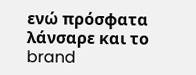ενώ πρόσφατα λάνσαρε και το brand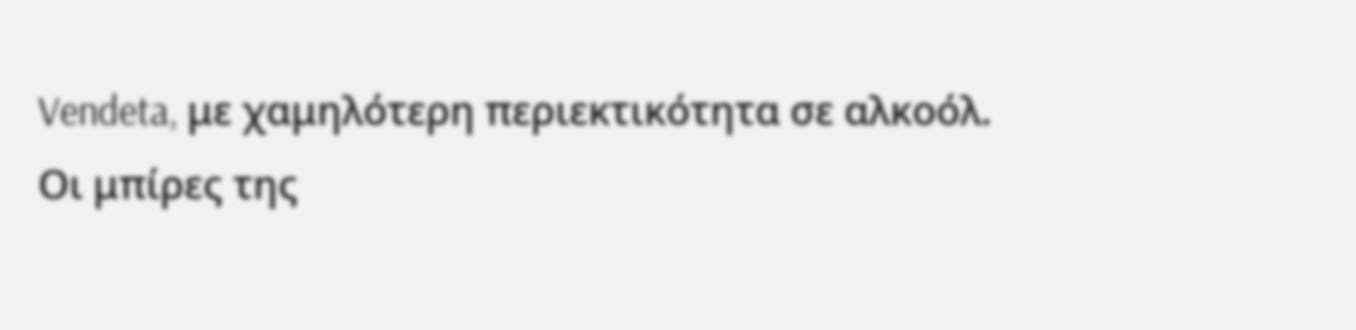Vendeta, με χαμηλότερη περιεκτικότητα σε αλκοόλ. Οι μπίρες της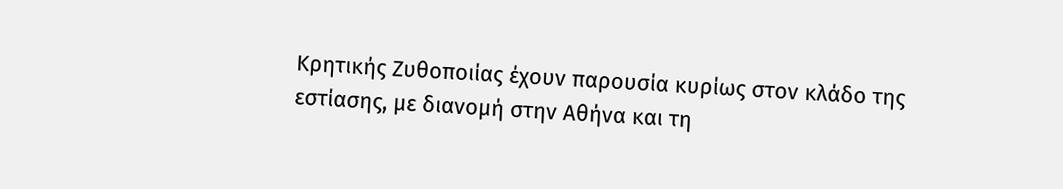Κρητικής Ζυθοποιίας έχουν παρουσία κυρίως στον κλάδο της εστίασης, με διανομή στην Αθήνα και τη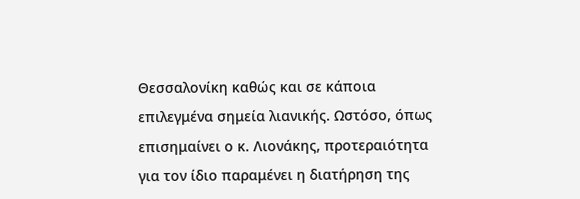Θεσσαλονίκη καθώς και σε κάποια επιλεγμένα σημεία λιανικής. Ωστόσο, όπως επισημαίνει ο κ. Λιονάκης, προτεραιότητα για τον ίδιο παραμένει η διατήρηση της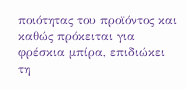ποιότητας του προϊόντος και καθώς πρόκειται για φρέσκια μπίρα, επιδιώκει τη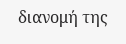διανομή της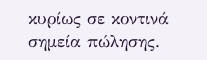κυρίως σε κοντινά σημεία πώλησης.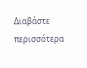Διαβάστε περισσότερα